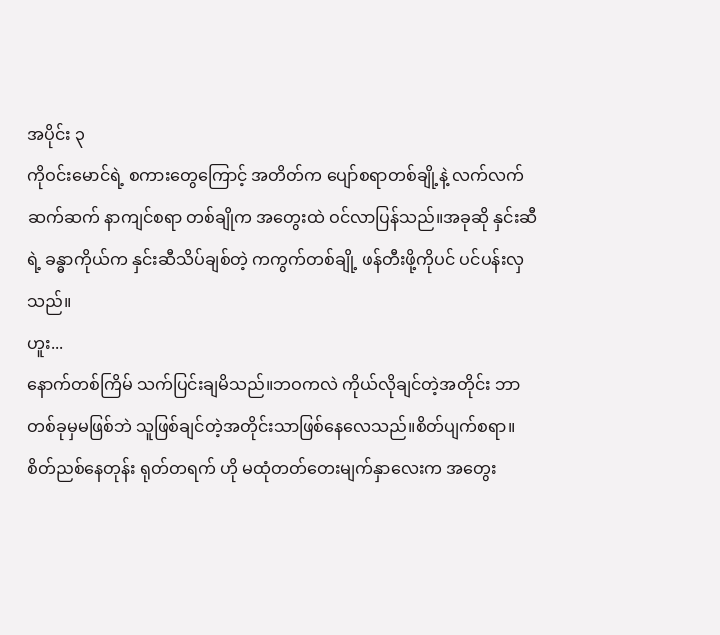အပိုင်း ၃
ကိုဝင်းမောင်ရဲ့ စကားတွေကြောင့် အတိတ်က ပျော်စရာတစ်ချို့နဲ့ လက်လက်ဆက်ဆက် နာကျင်စရာ တစ်ချိုက အတွေးထဲ ဝင်လာပြန်သည်။အခုဆို နှင်းဆီရဲ့ ခန္ဓာကိုယ်က နှင်းဆီသိပ်ချစ်တဲ့ ကကွက်တစ်ချို့ ဖန်တီးဖို့ကိုပင် ပင်ပန်းလှသည်။
ဟူး...
နောက်တစ်ကြိမ် သက်ပြင်းချမိသည်။ဘဝကလဲ ကိုယ်လိုချင်တဲ့အတိုင်း ဘာတစ်ခုမှမဖြစ်ဘဲ သူဖြစ်ချင်တဲ့အတိုင်းသာဖြစ်နေလေသည်။စိတ်ပျက်စရာ။
စိတ်ညစ်နေတုန်း ရုတ်တရက် ဟို မထုံတတ်တေးမျက်နှာလေးက အတွေး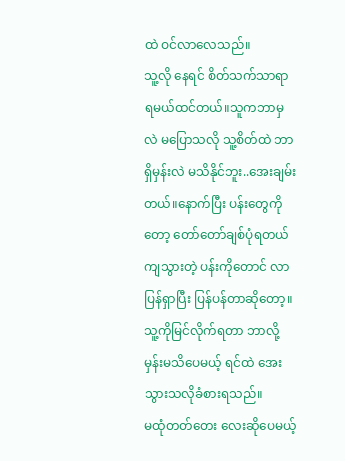ထဲ ဝင်လာလေသည်။
သူ့လို နေရင် စိတ်သက်သာရာရမယ်ထင်တယ်။သူကဘာမှလဲ မပြောသလို သူ့စိတ်ထဲ ဘာရှိမှန်းလဲ မသိနိုင်ဘူး..အေးချမ်းတယ်။နောက်ပြီး ပန်းတွေကိုတော့ တော်တော်ချစ်ပုံရတယ် ကျသွားတဲ့ ပန်းကိုတောင် လာပြန်ရှာပြီး ပြန်ပန်တာဆိုတော့။သူ့ကိုမြင်လိုက်ရတာ ဘာလို့မှန်းမသိပေမယ့် ရင်ထဲ အေးသွားသလိုခံစားရသည်။
မထုံတတ်တေး လေးဆိုပေမယ့်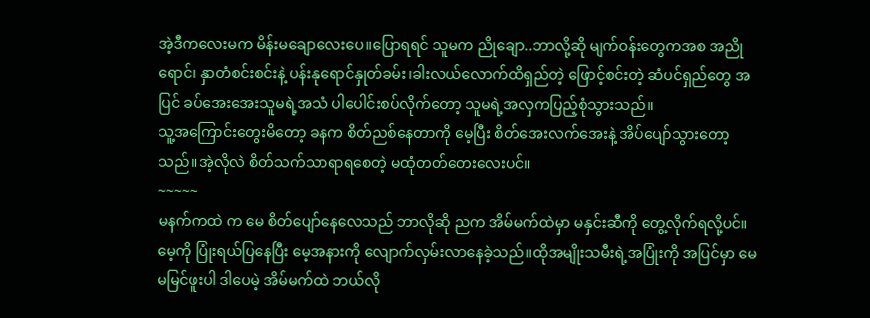အဲ့ဒီကလေးမက မိန်းမချောလေးပေ။ပြောရရင် သူမက ညိုချော..ဘာလို့ဆို မျက်ဝန်းတွေကအစ အညိုရောင်၊ နှာတံစင်းစင်းနဲ့ ပန်းနုရောင်နှုတ်ခမ်း၊ခါးလယ်လောက်ထိရှည်တဲ့ ဖြောင့်စင်းတဲ့ ဆံပင်ရှည်တွေ အပြင် ခပ်အေးအေးသူမရဲ့အသံ ပါပေါင်းစပ်လိုက်တော့ သူမရဲ့အလှကပြည့်စုံသွားသည်။
သူ့အကြောင်းတွေးမိတော့ ခနက စိတ်ညစ်နေတာကို မေ့ပြီး စိတ်အေးလက်အေးနဲ့ အိပ်ပျော်သွားတော့သည်။အဲ့လိုလဲ စိတ်သက်သာရာရစေတဲ့ မထုံတတ်တေးလေးပင်။
~~~~~
မနက်ကထဲ က မေ စိတ်ပျော်နေလေသည် ဘာလိုဆို ညက အိမ်မက်ထဲမှာ မနှင်းဆီကို တွေ့လိုက်ရလို့ပင်။မေ့ကို ပြုံးရယ်ပြနေပြီး မေ့အနားကို လျောက်လှမ်းလာနေခဲ့သည်။ထိုအမျိုးသမီးရဲ့အပြုံးကို အပြင်မှာ မေ မမြင်ဖူးပါ ဒါပေမဲ့ အိမ်မက်ထဲ ဘယ်လို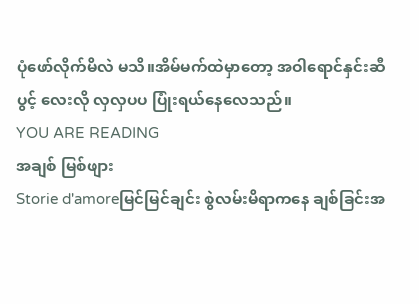ပုံဖော်လိုက်မိလဲ မသိ။အိမ်မက်ထဲမှာတော့ အဝါရောင်နှင်းဆီပွင့် လေးလို လှလှပပ ပြုံးရယ်နေလေသည်။
YOU ARE READING
အချစ် မြစ်ဖျား
Storie d'amoreမြင်မြင်ချင်း စွဲလမ်းမိရာကနေ ချစ်ခြင်းအ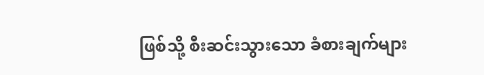ဖြစ်သို့ စီးဆင်းသွားသော ခံစားချက်များ